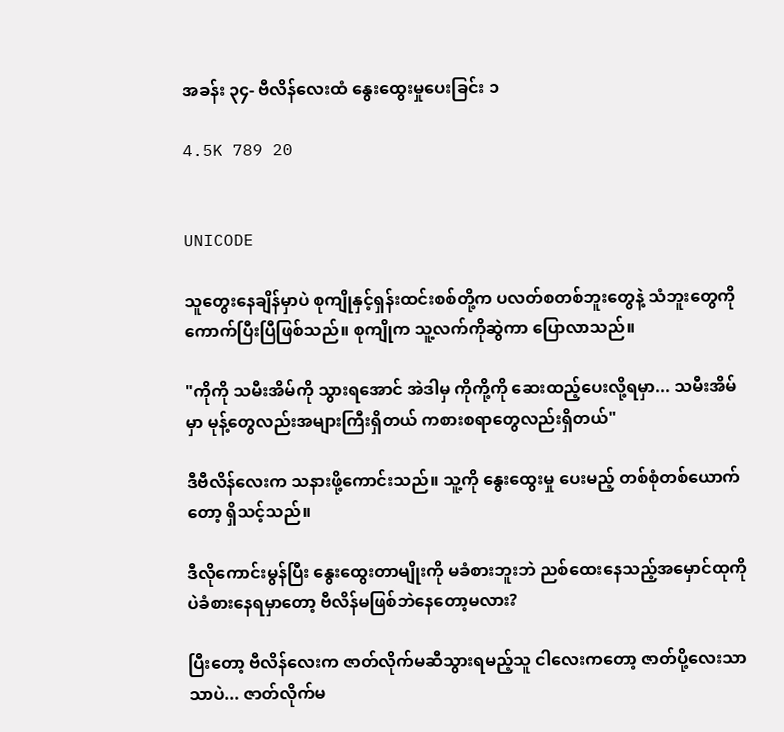အခန်း ၃၄- ဗီလိန်လေးထံ နွေးထွေးမှုပေးခြင်း ၁

4.5K 789 20


UNICODE

သူတွေးနေချိန်မှာပဲ စုကျိုနှင့်ရှန်းထင်းစစ်တို့က ပလတ်စတစ်ဘူးတွေနဲ့ သံဘူးတွေကို ကောက်ပြီးပြီဖြစ်သည်။ စုကျိုက သူ့လက်ကိုဆွဲကာ ပြောလာသည်။

"ကိုကို သမီးအိမ်ကို သွားရအောင် အဲဒါမှ ကိုကို့ကို ဆေးထည့်ပေးလို့ရမှာ... သမီးအိမ်မှာ မုန့်တွေလည်းအများကြီးရှိတယ် ကစားစရာတွေလည်းရှိတယ်"

ဒီဗီလိန်လေးက သနားဖို့ကောင်းသည်။ သူ့ကို နွေးထွေးမှု ပေးမည့် တစ်စုံတစ်ယောက်တော့ ရှိသင့်သည်။

ဒီလိုကောင်းမွန်ပြီး နွေးထွေးတာမျိုးကို မခံစားဘူးဘဲ ညစ်ထေးနေသည့်အမှောင်ထုကိုပဲခံစားနေရမှာတော့ ဗီလိန်မဖြစ်ဘဲနေတော့မလား?

ပြီးတော့ ဗီလိန်လေးက ဇာတ်လိုက်မဆီသွားရမည့်သူ ငါလေးကတော့ ဇာတ်ပို့လေးသာသာပဲ... ဇာတ်လိုက်မ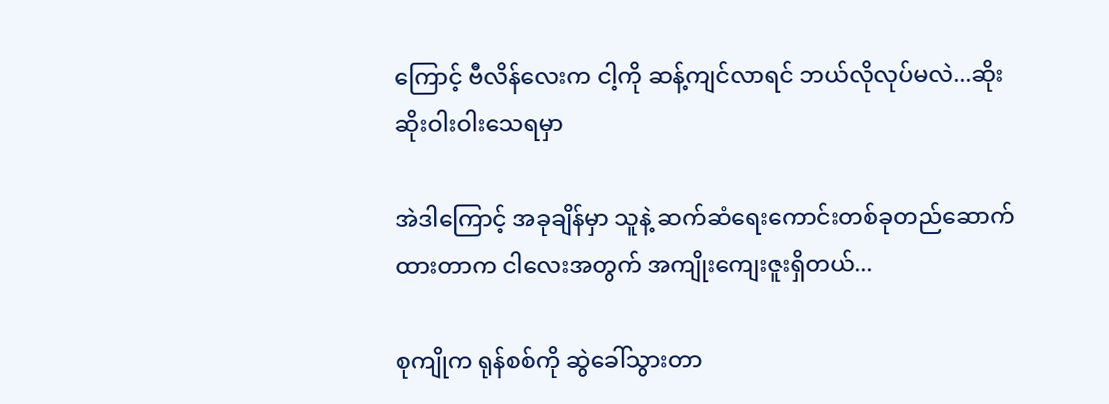ကြောင့် ဗီလိန်လေးက ငါ့ကို ဆန့်ကျင်လာရင် ဘယ်လိုလုပ်မလဲ...ဆိုးဆိုးဝါးဝါးသေရမှာ

အဲဒါကြောင့် အခုချိန်မှာ သူနဲ့ ဆက်ဆံရေးကောင်းတစ်ခုတည်ဆောက်ထားတာက ငါလေးအတွက် အကျိုးကျေးဇူးရှိတယ်...

စုကျိုက ရုန်စစ်ကို ဆွဲခေါ်သွားတာ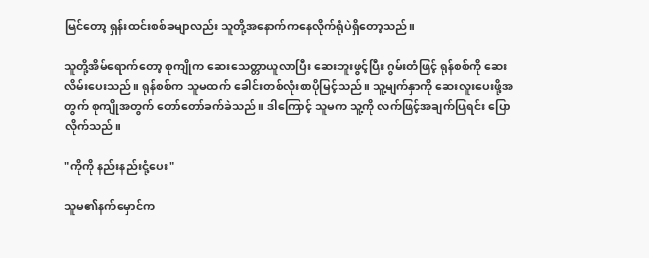မြင်တော့ ရှန်းထင်းစစ်ခမျာလည်း သူတို့အနောက်ကနေလိုက်ရုံပဲရှိတော့သည်။

သူတို့အိမ်ရောက်တော့ စုကျိုက ဆေးသေတ္တာယူလာပြီး ဆေးဘူးဖွင့်ပြီး ဂွမ်းတံဖြင့် ရုန်စစ်ကို ဆေးလိမ်းပေးသည်။ ရုန်စစ်က သူမထက် ခေါင်းတစ်လုံးစာပိုမြင့်သည်။ သူ့မျက်နှာကို ဆေးလူးပေးဖို့အတွက် စုကျိုအတွက် တော်တော်ခက်ခဲသည်။ ဒါကြောင့် သူမက သူ့ကို လက်ဖြင့်အချက်ပြရင်း ပြောလိုက်သည်။

"ကိုကို နည်းနည်းငုံ့ပေး"

သူမ၏နက်မှောင်က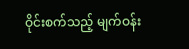ဝိုင်းစက်သည့် မျက်ဝန်း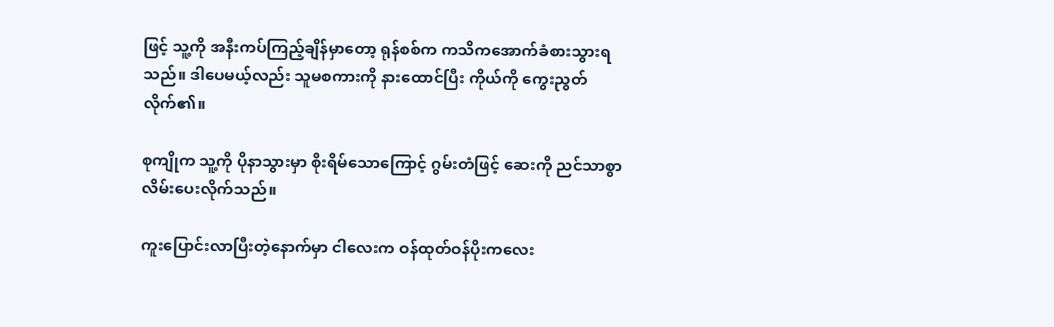ဖြင့် သူ့ကို အနီးကပ်ကြည့်ချိန်မှာတော့ ရုန်စစ်က ကသိကအောက်ခံစားသွားရသည်။ ဒါပေမယ့်လည်း သူမစကားကို နားထောင်ပြီး ကိုယ်ကို ကွေးညွတ်လိုက်၏။

စုကျိုက သူ့ကို ပိုနာသွားမှာ စိုးရိမ်သောကြောင့် ဂွမ်းတံဖြင့် ဆေးကို ညင်သာစွာလိမ်းပေးလိုက်သည်။

ကူးပြောင်းလာပြီးတဲ့နောက်မှာ ငါလေးက ဝန်ထုတ်ဝန်ပိုးကလေး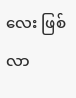လေး ဖြစ်လာ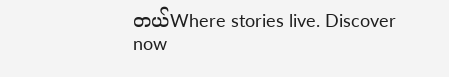တယ်Where stories live. Discover now